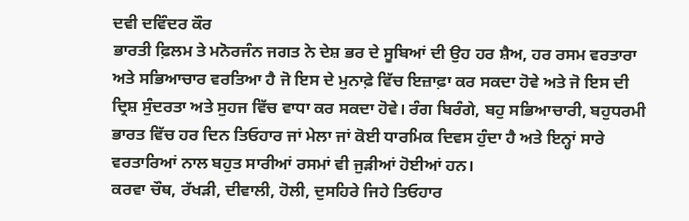ਦਵੀ ਦਵਿੰਦਰ ਕੌਰ
ਭਾਰਤੀ ਫ਼ਿਲਮ ਤੇ ਮਨੋਰਜੰਨ ਜਗਤ ਨੇ ਦੇਸ਼ ਭਰ ਦੇ ਸੂਬਿਆਂ ਦੀ ਉਹ ਹਰ ਸ਼ੈਅ, ਹਰ ਰਸਮ ਵਰਤਾਰਾ ਅਤੇ ਸਭਿਆਚਾਰ ਵਰਤਿਆ ਹੈ ਜੋ ਇਸ ਦੇ ਮੁਨਾਫ਼ੇ ਵਿੱਚ ਇਜ਼ਾਫ਼ਾ ਕਰ ਸਕਦਾ ਹੋਵੇ ਅਤੇ ਜੋ ਇਸ ਦੀ ਦ੍ਰਿਸ਼ ਸੁੰਦਰਤਾ ਅਤੇ ਸੁਹਜ ਵਿੱਚ ਵਾਧਾ ਕਰ ਸਕਦਾ ਹੋਵੇ। ਰੰਗ ਬਿਰੰਗੇ, ਬਹੁ ਸਭਿਆਚਾਰੀ, ਬਹੁਧਰਮੀ ਭਾਰਤ ਵਿੱਚ ਹਰ ਦਿਨ ਤਿਓਹਾਰ ਜਾਂ ਮੇਲਾ ਜਾਂ ਕੋਈ ਧਾਰਮਿਕ ਦਿਵਸ ਹੁੰਦਾ ਹੈ ਅਤੇ ਇਨ੍ਹਾਂ ਸਾਰੇ ਵਰਤਾਰਿਆਂ ਨਾਲ ਬਹੁਤ ਸਾਰੀਆਂ ਰਸਮਾਂ ਵੀ ਜੁੜੀਆਂ ਹੋਈਆਂ ਹਨ।
ਕਰਵਾ ਚੌਥ, ਰੱਖੜੀ, ਦੀਵਾਲੀ, ਹੋਲੀ, ਦੁਸਹਿਰੇ ਜਿਹੇ ਤਿਓਹਾਰ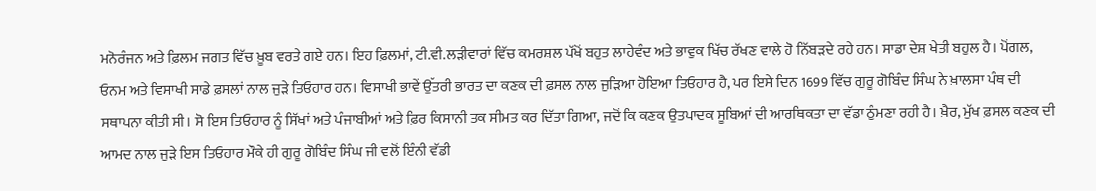ਮਨੋਰੰਜਨ ਅਤੇ ਫ਼ਿਲਮ ਜਗਤ ਵਿੱਚ ਖ਼ੂਬ ਵਰਤੇ ਗਏ ਹਨ। ਇਹ ਫ਼ਿਲਮਾਂ, ਟੀ.ਵੀ.ਲੜੀਵਾਰਾਂ ਵਿੱਚ ਕਮਰਸ਼ਲ ਪੱਖੋਂ ਬਹੁਤ ਲਾਹੇਵੰਦ ਅਤੇ ਭਾਵੁਕ ਖਿੱਚ ਰੱਖਣ ਵਾਲੇ ਹੋ ਨਿੱਬੜਦੇ ਰਹੇ ਹਨ। ਸਾਡਾ ਦੇਸ਼ ਖੇਤੀ ਬਹੁਲ ਹੈ। ਪੋਂਗਲ, ਓਨਮ ਅਤੇ ਵਿਸਾਖੀ ਸਾਡੇ ਫ਼ਸਲਾਂ ਨਾਲ ਜੁੜੇ ਤਿਓਹਾਰ ਹਨ। ਵਿਸਾਖੀ ਭਾਵੇਂ ਉੱਤਰੀ ਭਾਰਤ ਦਾ ਕਣਕ ਦੀ ਫ਼ਸਲ ਨਾਲ ਜੁੜਿਆ ਹੋਇਆ ਤਿਓਹਾਰ ਹੈ, ਪਰ ਇਸੇ ਦਿਨ 1699 ਵਿੱਚ ਗੁਰੂ ਗੋਬਿੰਦ ਸਿੰਘ ਨੇ ਖ਼ਾਲਸਾ ਪੰਥ ਦੀ ਸਥਾਪਨਾ ਕੀਤੀ ਸੀ। ਸੋ ਇਸ ਤਿਓਹਾਰ ਨੂੰ ਸਿੱਖਾਂ ਅਤੇ ਪੰਜਾਬੀਆਂ ਅਤੇ ਫ਼ਿਰ ਕਿਸਾਨੀ ਤਕ ਸੀਮਤ ਕਰ ਦਿੱਤਾ ਗਿਆ, ਜਦੋਂ ਕਿ ਕਣਕ ਉਤਪਾਦਕ ਸੂਬਿਆਂ ਦੀ ਆਰਥਿਕਤਾ ਦਾ ਵੱਡਾ ਠੁੰਮਣਾ ਰਹੀ ਹੈ। ਖ਼ੈਰ, ਮੁੱਖ ਫ਼ਸਲ ਕਣਕ ਦੀ ਆਮਦ ਨਾਲ ਜੁੜੇ ਇਸ ਤਿਓਹਾਰ ਮੌਕੇ ਹੀ ਗੁਰੂ ਗੋਬਿੰਦ ਸਿੰਘ ਜੀ ਵਲੋਂ ਇੰਨੀ ਵੱਡੀ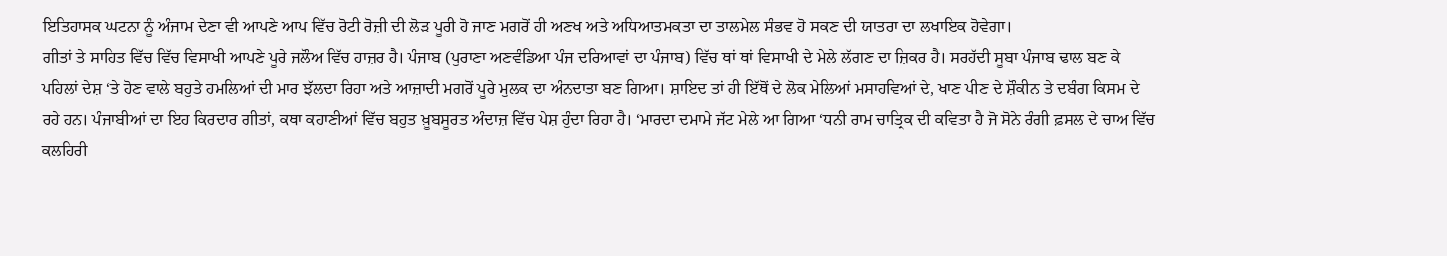ਇਤਿਹਾਸਕ ਘਟਨਾ ਨੂੰ ਅੰਜਾਮ ਦੇਣਾ ਵੀ ਆਪਣੇ ਆਪ ਵਿੱਚ ਰੋਟੀ ਰੋਜ਼ੀ ਦੀ ਲੋੜ ਪੂਰੀ ਹੋ ਜਾਣ ਮਗਰੋਂ ਹੀ ਅਣਖ ਅਤੇ ਅਧਿਆਤਮਕਤਾ ਦਾ ਤਾਲਮੇਲ ਸੰਭਵ ਹੋ ਸਕਣ ਦੀ ਯਾਤਰਾ ਦਾ ਲਖਾਇਕ ਹੋਵੇਗਾ।
ਗੀਤਾਂ ਤੇ ਸਾਹਿਤ ਵਿੱਚ ਵਿੱਚ ਵਿਸਾਖੀ ਆਪਣੇ ਪੂਰੇ ਜਲੌਅ ਵਿੱਚ ਹਾਜ਼ਰ ਹੈ। ਪੰਜਾਬ (ਪੁਰਾਣਾ ਅਣਵੰਡਿਆ ਪੰਜ ਦਰਿਆਵਾਂ ਦਾ ਪੰਜਾਬ) ਵਿੱਚ ਥਾਂ ਥਾਂ ਵਿਸਾਖੀ ਦੇ ਮੇਲੇ ਲੱਗਣ ਦਾ ਜ਼ਿਕਰ ਹੈ। ਸਰਹੱਦੀ ਸੂਬਾ ਪੰਜਾਬ ਢਾਲ ਬਣ ਕੇ ਪਹਿਲਾਂ ਦੇਸ਼ ‘ਤੇ ਹੋਣ ਵਾਲੇ ਬਹੁਤੇ ਹਮਲਿਆਂ ਦੀ ਮਾਰ ਝੱਲਦਾ ਰਿਹਾ ਅਤੇ ਆਜ਼ਾਦੀ ਮਗਰੋਂ ਪੂਰੇ ਮੁਲਕ ਦਾ ਅੰਨਦਾਤਾ ਬਣ ਗਿਆ। ਸ਼ਾਇਦ ਤਾਂ ਹੀ ਇੱਥੋਂ ਦੇ ਲੋਕ ਮੇਲਿਆਂ ਮਸਾਹਵਿਆਂ ਦੇ, ਖਾਣ ਪੀਣ ਦੇ ਸ਼ੌਕੀਨ ਤੇ ਦਬੰਗ ਕਿਸਮ ਦੇ ਰਹੇ ਹਨ। ਪੰਜਾਬੀਆਂ ਦਾ ਇਹ ਕਿਰਦਾਰ ਗੀਤਾਂ, ਕਥਾ ਕਹਾਣੀਆਂ ਵਿੱਚ ਬਹੁਤ ਖ਼ੂਬਸੂਰਤ ਅੰਦਾਜ਼ ਵਿੱਚ ਪੇਸ਼ ਹੁੰਦਾ ਰਿਹਾ ਹੈ। ‘ਮਾਰਦਾ ਦਮਾਮੇ ਜੱਟ ਮੇਲੇ ਆ ਗਿਆ ‘ਧਨੀ ਰਾਮ ਚਾਤ੍ਰਿਕ ਦੀ ਕਵਿਤਾ ਹੈ ਜੋ ਸੋਨੇ ਰੰਗੀ ਫ਼ਸਲ ਦੇ ਚਾਅ ਵਿੱਚ ਕਲਹਿਰੀ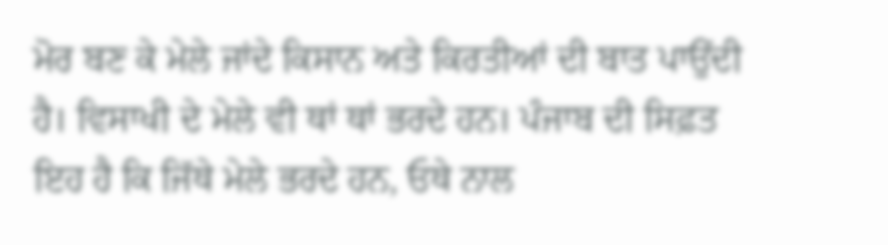ਮੋਰ ਬਣ ਕੇ ਮੇਲੇ ਜਾਂਦੇ ਕਿਸਾਨ ਅਤੇ ਕਿਰਤੀਆਂ ਦੀ ਬਾਤ ਪਾਉਂਦੀ ਹੈ। ਵਿਸਾਖੀ ਦੇ ਮੇਲੇ ਵੀ ਥਾਂ ਥਾਂ ਭਰਦੇ ਹਨ। ਪੰਜਾਬ ਦੀ ਸਿਫ਼ਤ ਇਹ ਹੈ ਕਿ ਜਿੱਥੇ ਮੇਲੇ ਭਰਦੇ ਹਨ, ਓਥੇ ਨਾਲ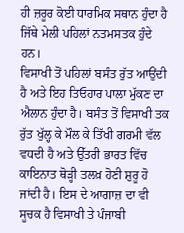ਹੀ ਜ਼ਰੂਰ ਕੋਈ ਧਾਰਮਿਕ ਸਥਾਨ ਹੁੰਦਾ ਹੈ ਜਿੱਥੇ ਮੇਲੀ ਪਹਿਲਾਂ ਨਤਮਸਤਕ ਹੁੰਦੇ ਹਨ।
ਵਿਸਾਖੀ ਤੋਂ ਪਹਿਲਾਂ ਬਸੰਤ ਰੁੱਤ ਆਉਂਦੀ ਹੈ ਅਤੇ ਇਹ ਤਿਓਹਾਰ ਪਾਲਾ ਮੁੱਕਣ ਦਾ ਐਲਾਨ ਹੁੰਦਾ ਹੈ। ਬਸੰਤ ਤੋਂ ਵਿਸਾਖੀ ਤਕ ਰੁੱਤ ਖੁੱਲ੍ਹ ਕੇ ਮੌਲ ਕੇ ਤਿੱਖੀ ਗਰਮੀ ਵੱਲ ਵਧਦੀ ਹੈ ਅਤੇ ਉੱਤਰੀ ਭਾਰਤ ਵਿੱਚ ਕਾਇਨਾਤ ਥੋੜ੍ਹੀ ਤਲਖ਼ ਹੋਣੀ ਸ਼ੁਰੂ ਹੋ ਜਾਂਦੀ ਹੈ। ਇਸ ਦੇ ਆਗਾਜ਼ ਦਾ ਵੀ ਸੂਚਕ ਹੈ ਵਿਸਾਖੀ ਤੇ ਪੰਜਾਬੀ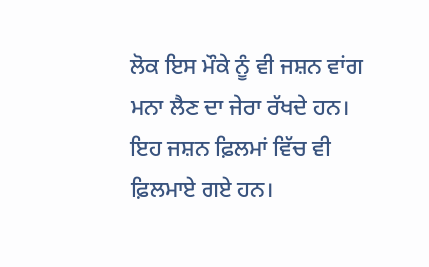ਲੋਕ ਇਸ ਮੌਕੇ ਨੂੰ ਵੀ ਜਸ਼ਨ ਵਾਂਗ ਮਨਾ ਲੈਣ ਦਾ ਜੇਰਾ ਰੱਖਦੇ ਹਨ।
ਇਹ ਜਸ਼ਨ ਫ਼ਿਲਮਾਂ ਵਿੱਚ ਵੀ ਫ਼ਿਲਮਾਏ ਗਏ ਹਨ।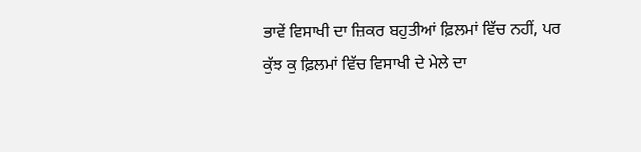ਭਾਵੇਂ ਵਿਸਾਖੀ ਦਾ ਜ਼ਿਕਰ ਬਹੁਤੀਆਂ ਫ਼ਿਲਮਾਂ ਵਿੱਚ ਨਹੀਂ, ਪਰ ਕੁੱਝ ਕੁ ਫ਼ਿਲਮਾਂ ਵਿੱਚ ਵਿਸਾਖੀ ਦੇ ਮੇਲੇ ਦਾ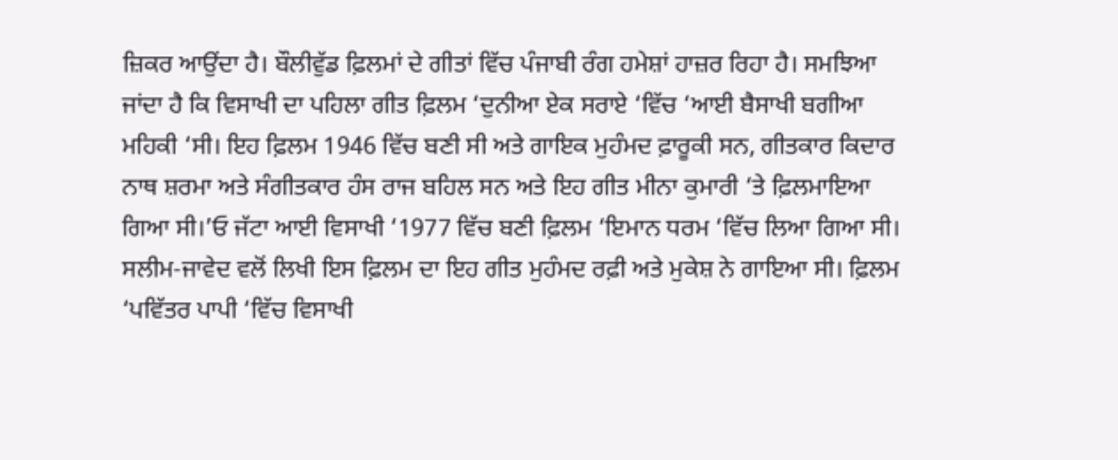ਜ਼ਿਕਰ ਆਉਂਦਾ ਹੈ। ਬੌਲੀਵੁੱਡ ਫ਼ਿਲਮਾਂ ਦੇ ਗੀਤਾਂ ਵਿੱਚ ਪੰਜਾਬੀ ਰੰਗ ਹਮੇਸ਼ਾਂ ਹਾਜ਼ਰ ਰਿਹਾ ਹੈ। ਸਮਝਿਆ ਜਾਂਦਾ ਹੈ ਕਿ ਵਿਸਾਖੀ ਦਾ ਪਹਿਲਾ ਗੀਤ ਫ਼ਿਲਮ ‘ਦੁਨੀਆ ਏਕ ਸਰਾਏ ‘ਵਿੱਚ ‘ਆਈ ਬੈਸਾਖੀ ਬਗੀਆ ਮਹਿਕੀ ‘ਸੀ। ਇਹ ਫ਼ਿਲਮ 1946 ਵਿੱਚ ਬਣੀ ਸੀ ਅਤੇ ਗਾਇਕ ਮੁਹੰਮਦ ਫ਼ਾਰੂਕੀ ਸਨ, ਗੀਤਕਾਰ ਕਿਦਾਰ ਨਾਥ ਸ਼ਰਮਾ ਅਤੇ ਸੰਗੀਤਕਾਰ ਹੰਸ ਰਾਜ ਬਹਿਲ ਸਨ ਅਤੇ ਇਹ ਗੀਤ ਮੀਨਾ ਕੁਮਾਰੀ ‘ਤੇ ਫ਼ਿਲਮਾਇਆ ਗਿਆ ਸੀ।’ਓ ਜੱਟਾ ਆਈ ਵਿਸਾਖੀ ‘1977 ਵਿੱਚ ਬਣੀ ਫ਼ਿਲਮ ‘ਇਮਾਨ ਧਰਮ ‘ਵਿੱਚ ਲਿਆ ਗਿਆ ਸੀ। ਸਲੀਮ-ਜਾਵੇਦ ਵਲੋਂ ਲਿਖੀ ਇਸ ਫ਼ਿਲਮ ਦਾ ਇਹ ਗੀਤ ਮੁਹੰਮਦ ਰਫ਼ੀ ਅਤੇ ਮੁਕੇਸ਼ ਨੇ ਗਾਇਆ ਸੀ। ਫ਼ਿਲਮ ‘ਪਵਿੱਤਰ ਪਾਪੀ ‘ਵਿੱਚ ਵਿਸਾਖੀ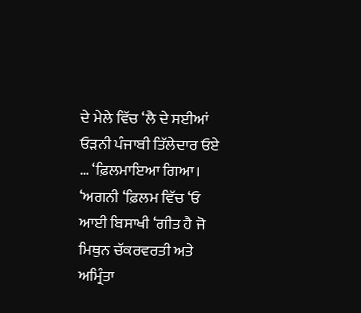ਦੇ ਮੇਲੇ ਵਿੱਚ ‘ਲੈ ਦੇ ਸਈਆਂ ਓੜਨੀ ਪੰਜਾਬੀ ਤਿੱਲੇਦਾਰ ਓਏ … ‘ਫ਼ਿਲਮਾਇਆ ਗਿਆ। ‘ਅਗਨੀ ‘ਫ਼ਿਲਮ ਵਿੱਚ ‘ਓ ਆਈ ਬਿਸਾਖੀ ‘ਗੀਤ ਹੈ ਜੋ ਮਿਥੁਨ ਚੱਕਰਵਰਤੀ ਅਤੇ ਅਮ੍ਰਿੰਤਾ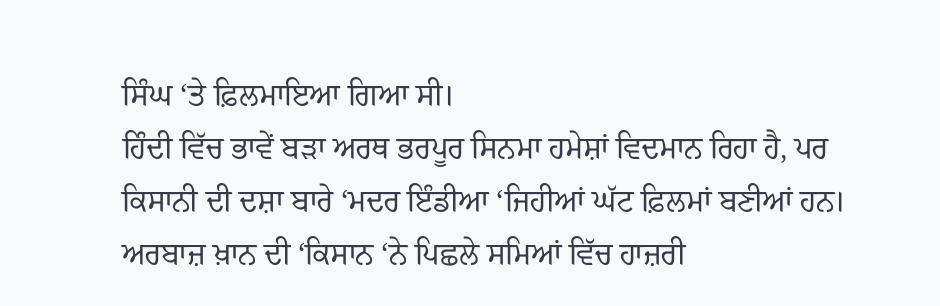ਸਿੰਘ ‘ਤੇ ਫ਼ਿਲਮਾਇਆ ਗਿਆ ਸੀ।
ਹਿੰਦੀ ਵਿੱਚ ਭਾਵੇਂ ਬੜਾ ਅਰਥ ਭਰਪੂਰ ਸਿਨਮਾ ਹਮੇਸ਼ਾਂ ਵਿਦਮਾਨ ਰਿਹਾ ਹੈ, ਪਰ ਕਿਸਾਨੀ ਦੀ ਦਸ਼ਾ ਬਾਰੇ ‘ਮਦਰ ਇੰਡੀਆ ‘ਜਿਹੀਆਂ ਘੱਟ ਫ਼ਿਲਮਾਂ ਬਣੀਆਂ ਹਨ। ਅਰਬਾਜ਼ ਖ਼ਾਨ ਦੀ ‘ਕਿਸਾਨ ‘ਨੇ ਪਿਛਲੇ ਸਮਿਆਂ ਵਿੱਚ ਹਾਜ਼ਰੀ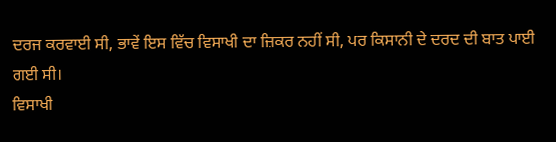ਦਰਜ ਕਰਵਾਈ ਸੀ, ਭਾਵੇਂ ਇਸ ਵਿੱਚ ਵਿਸਾਖੀ ਦਾ ਜ਼ਿਕਰ ਨਹੀਂ ਸੀ, ਪਰ ਕਿਸਾਨੀ ਦੇ ਦਰਦ ਦੀ ਬਾਤ ਪਾਈ ਗਈ ਸੀ।
ਵਿਸਾਖੀ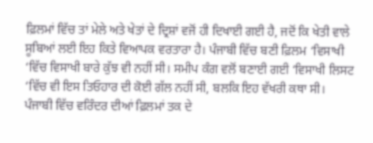ਫ਼ਿਲਮਾਂ ਵਿੱਚ ਤਾਂ ਮੇਲੇ ਅਤੇ ਖੇਤਾਂ ਦੇ ਦ੍ਰਿਸ਼ਾਂ ਵਜੋਂ ਹੀ ਦਿਖਾਈ ਗਈ ਹੈ, ਜਦੋਂ ਕਿ ਖੇਤੀ ਵਾਲੇ ਸੂਬਿਆਂ ਲਈ ਇਹ ਕਿਤੇ ਵਿਆਪਕ ਵਰਤਾਰਾ ਹੈ। ਪੰਜਾਬੀ ਵਿੱਚ ਬਣੀ ਫ਼ਿਲਮ ‘ਵਿਸਾਖੀ ‘ਵਿੱਚ ਵਿਸਾਖੀ ਬਾਰੇ ਕੁੱਝ ਵੀ ਨਹੀਂ ਸੀ। ਸਮੀਪ ਕੰਗ ਵਲੋਂ ਬਣਾਈ ਗਈ ‘ਵਿਸਾਖੀ ਲਿਸਟ ‘ਵਿੱਚ ਵੀ ਇਸ ਤਿਓਹਾਰ ਦੀ ਕੋਈ ਗੱਲ ਨਹੀਂ ਸੀ, ਬਲਕਿ ਇਹ ਵੱਖਰੀ ਕਥਾ ਸੀ।
ਪੰਜਾਬੀ ਵਿੱਚ ਵਰਿੰਦਰ ਦੀਆਂ ਫ਼ਿਲਮਾਂ ਤਕ ਦੇ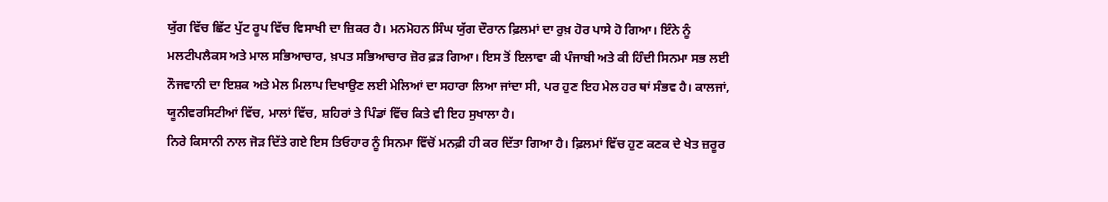ਯੁੱਗ ਵਿੱਚ ਛਿੱਟ ਪੁੱਟ ਰੂਪ ਵਿੱਚ ਵਿਸਾਖੀ ਦਾ ਜ਼ਿਕਰ ਹੈ। ਮਨਮੋਹਨ ਸਿੰਘ ਯੁੱਗ ਦੌਰਾਨ ਫ਼ਿਲਮਾਂ ਦਾ ਰੁਖ਼ ਹੋਰ ਪਾਸੇ ਹੋ ਗਿਆ। ਇੰਨੇ ਨੂੰ ਮਲਟੀਪਲੈਕਸ ਅਤੇ ਮਾਲ ਸਭਿਆਚਾਰ, ਖ਼ਪਤ ਸਭਿਆਚਾਰ ਜ਼ੋਰ ਫ਼ੜ ਗਿਆ। ਇਸ ਤੋਂ ਇਲਾਵਾ ਕੀ ਪੰਜਾਬੀ ਅਤੇ ਕੀ ਹਿੰਦੀ ਸਿਨਮਾ ਸਭ ਲਈ ਨੌਜਵਾਨੀ ਦਾ ਇਸ਼ਕ ਅਤੇ ਮੇਲ ਮਿਲਾਪ ਦਿਖਾਉਣ ਲਈ ਮੇਲਿਆਂ ਦਾ ਸਹਾਰਾ ਲਿਆ ਜਾਂਦਾ ਸੀ, ਪਰ ਹੁਣ ਇਹ ਮੇਲ ਹਰ ਥਾਂ ਸੰਭਵ ਹੈ। ਕਾਲਜਾਂ, ਯੂਨੀਵਰਸਿਟੀਆਂ ਵਿੱਚ, ਮਾਲਾਂ ਵਿੱਚ, ਸ਼ਹਿਰਾਂ ਤੇ ਪਿੰਡਾਂ ਵਿੱਚ ਕਿਤੇ ਵੀ ਇਹ ਸੁਖਾਲਾ ਹੈ।
ਨਿਰੇ ਕਿਸਾਨੀ ਨਾਲ ਜੋੜ ਦਿੱਤੇ ਗਏ ਇਸ ਤਿਓਹਾਰ ਨੂੰ ਸਿਨਮਾ ਵਿੱਚੋਂ ਮਨਫ਼ੀ ਹੀ ਕਰ ਦਿੱਤਾ ਗਿਆ ਹੈ। ਫ਼ਿਲਮਾਂ ਵਿੱਚ ਹੁਣ ਕਣਕ ਦੇ ਖੇਤ ਜ਼ਰੂਰ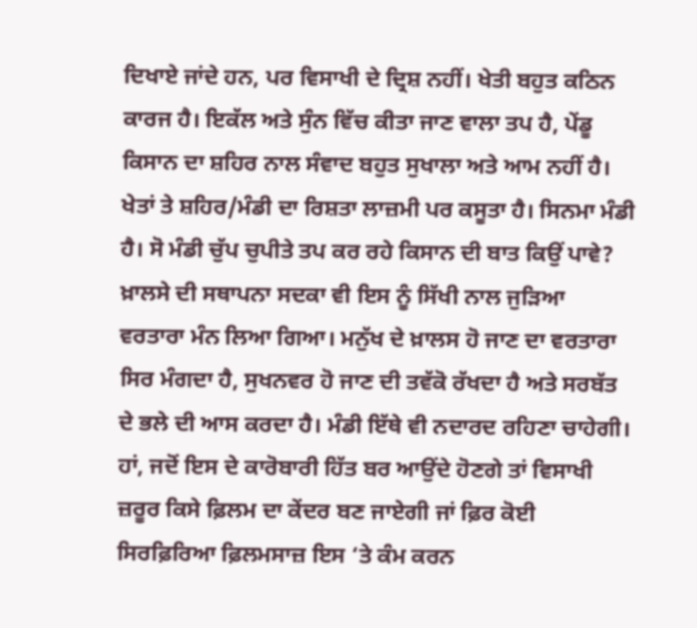ਦਿਖਾਏ ਜਾਂਦੇ ਹਨ, ਪਰ ਵਿਸਾਖੀ ਦੇ ਦ੍ਰਿਸ਼ ਨਹੀਂ। ਖੇਤੀ ਬਹੁਤ ਕਠਿਨ ਕਾਰਜ ਹੈ। ਇਕੱਲ ਅਤੇ ਸੁੰਨ ਵਿੱਚ ਕੀਤਾ ਜਾਣ ਵਾਲਾ ਤਪ ਹੈ, ਪੇਂਡੂ ਕਿਸਾਨ ਦਾ ਸ਼ਹਿਰ ਨਾਲ ਸੰਵਾਦ ਬਹੁਤ ਸੁਖਾਲਾ ਅਤੇ ਆਮ ਨਹੀਂ ਹੈ। ਖੇਤਾਂ ਤੇ ਸ਼ਹਿਰ/ਮੰਡੀ ਦਾ ਰਿਸ਼ਤਾ ਲਾਜ਼ਮੀ ਪਰ ਕਸੂਤਾ ਹੈ। ਸਿਨਮਾ ਮੰਡੀ ਹੈ। ਸੋ ਮੰਡੀ ਚੁੱਪ ਚੁਪੀਤੇ ਤਪ ਕਰ ਰਹੇ ਕਿਸਾਨ ਦੀ ਬਾਤ ਕਿਉਂ ਪਾਵੇ? ਖ਼ਾਲਸੇ ਦੀ ਸਥਾਪਨਾ ਸਦਕਾ ਵੀ ਇਸ ਨੂੰ ਸਿੱਖੀ ਨਾਲ ਜੁੜਿਆ ਵਰਤਾਰਾ ਮੰਨ ਲਿਆ ਗਿਆ। ਮਨੁੱਖ ਦੇ ਖ਼ਾਲਸ ਹੋ ਜਾਣ ਦਾ ਵਰਤਾਰਾ ਸਿਰ ਮੰਗਦਾ ਹੈ, ਸੁਖਨਵਰ ਹੋ ਜਾਣ ਦੀ ਤਵੱਕੋ ਰੱਖਦਾ ਹੈ ਅਤੇ ਸਰਬੱਤ ਦੇ ਭਲੇ ਦੀ ਆਸ ਕਰਦਾ ਹੈ। ਮੰਡੀ ਇੱਥੇ ਵੀ ਨਦਾਰਦ ਰਹਿਣਾ ਚਾਹੇਗੀ। ਹਾਂ, ਜਦੋਂ ਇਸ ਦੇ ਕਾਰੋਬਾਰੀ ਹਿੱਤ ਬਰ ਆਉਂਦੇ ਹੋਣਗੇ ਤਾਂ ਵਿਸਾਖੀ ਜ਼ਰੂਰ ਕਿਸੇ ਫ਼ਿਲਮ ਦਾ ਕੇਂਦਰ ਬਣ ਜਾਏਗੀ ਜਾਂ ਫ਼ਿਰ ਕੋਈ ਸਿਰਫ਼ਿਰਿਆ ਫ਼ਿਲਮਸਾਜ਼ ਇਸ ‘ਤੇ ਕੰਮ ਕਰਨ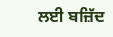ਲਈ ਬਜ਼ਿੱਦ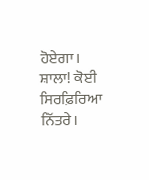ਹੋਏਗਾ। ਸ਼ਾਲਾ! ਕੋਈ ਸਿਰਫ਼ਿਰਿਆ ਨਿੱਤਰੇ।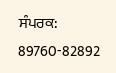ਸੰਪਰਕ: 89760-82892